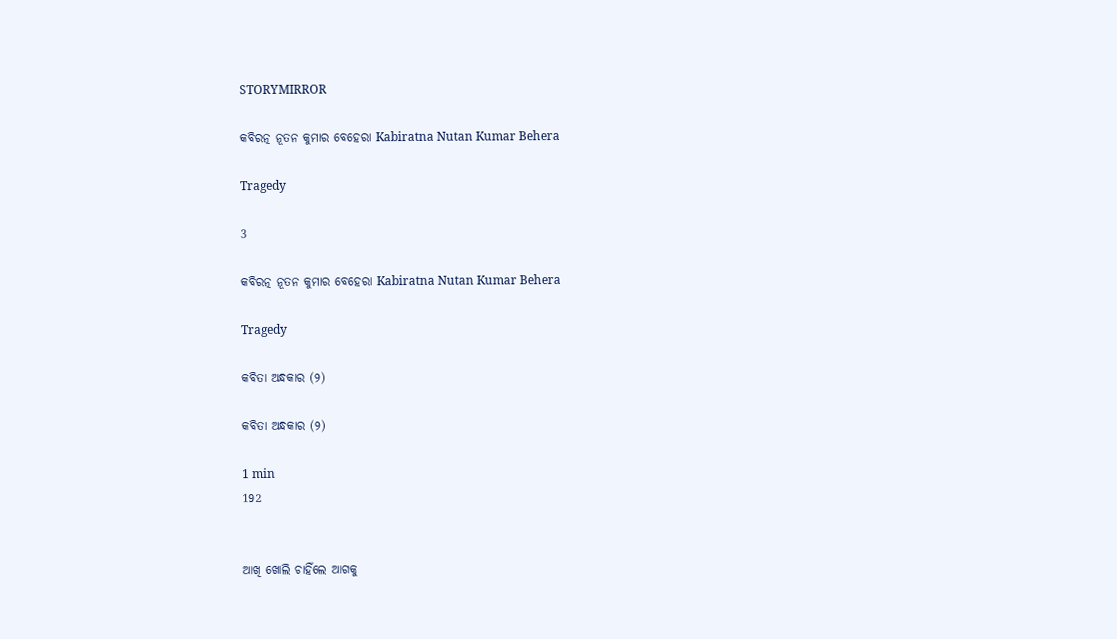STORYMIRROR

କବିରତ୍ନ ନୂତନ କୁମାର ବେହେରା Kabiratna Nutan Kumar Behera

Tragedy

3

କବିରତ୍ନ ନୂତନ କୁମାର ବେହେରା Kabiratna Nutan Kumar Behera

Tragedy

କବିତା ଅନ୍ଧକାର (୨)

କବିତା ଅନ୍ଧକାର (୨)

1 min
192


ଆଖି ଖୋଲି ଚାହିଁଲେ ଆଗକୁ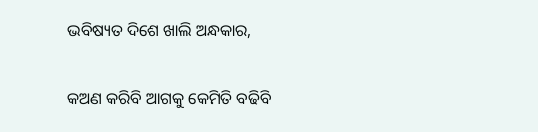ଭବିଷ୍ୟତ ଦିଶେ ଖାଲି ଅନ୍ଧକାର,

କଅଣ କରିବି ଆଗକୁ କେମିତି ବଢିବି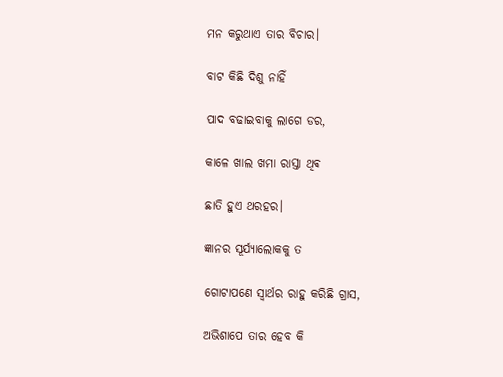ମନ କରୁଥାଏ ତାର ବିଚାର।

ବାଟ କିଛି ଦିଶୁ ନାହିଁ

ପାଦ ବଢାଇବାକୁ ଲାଗେ ଡର,

କାଳେ ଖାଲ ଖମା ରାସ୍ତା ଥିଵ

ଛାତି ହୁଏ ଥରହର।

ଜ୍ଞାନର ସୂର୍ଯ୍ୟାଲୋକକୁ ତ

ଗୋଟାପଣେ ସ୍ବାର୍ଥର ରାହୁ କରିଛି ଗ୍ରାସ,

ଅଭିଶାପେ ତାର ହେବ କି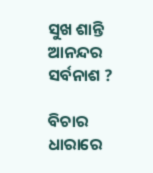ସୁଖ ଶାନ୍ତି ଆନନ୍ଦର ସର୍ବନାଶ ?

ବିଚାର ଧାରାରେ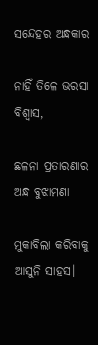ସନ୍ଦେହର ଅନ୍ଧକାର

ନାହିଁ ତିଳେ ଭରସା ବିଶ୍ଵାସ,

ଛଳନା ପ୍ରତାରଣାର ଅନ୍ଧ ବୁଝାମଣା

ମୁକାବିଲା କରିବାକୁ ଆସୁନି ସାହସ।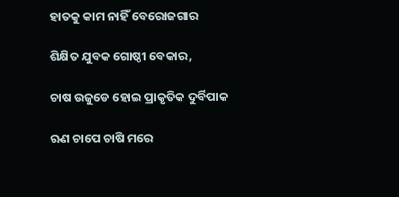ହାତକୁ କାମ ନାହିଁ ବେରୋଜଗାର

ଶିକ୍ଷିତ ଯୁବକ ଗୋଷ୍ଠୀ ବେକାର,

ଚାଷ ଉଜୁଡେ ହୋଇ ପ୍ରାକୃତିକ ଦୁର୍ବିପାକ

ଋଣ ଚାପେ ଚାଷି ମରେ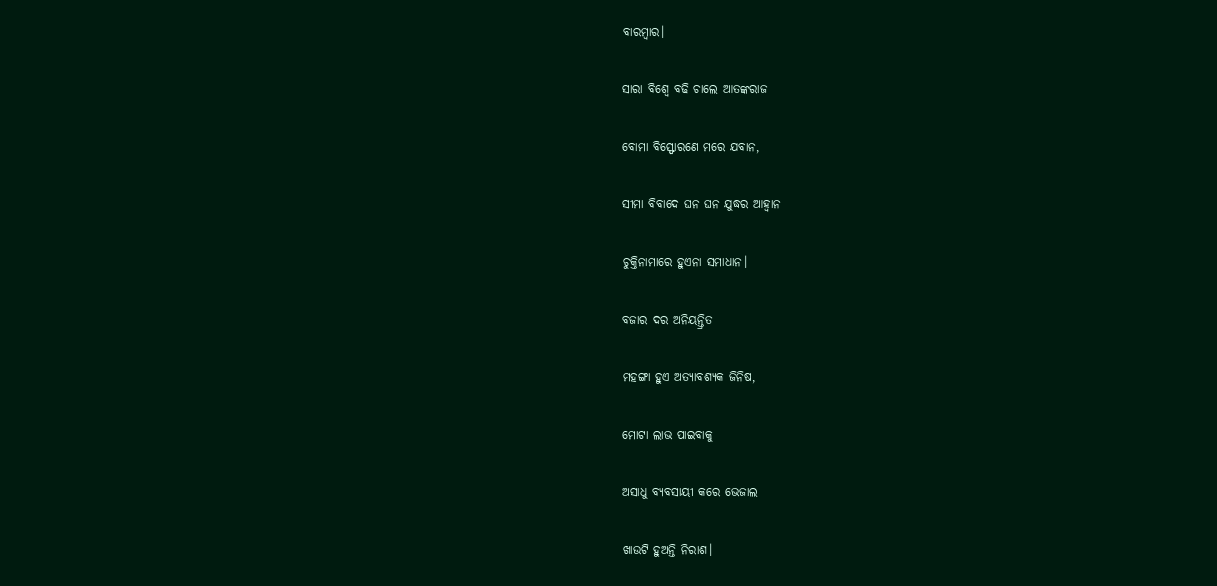ବାରମ୍ଵାର।

ସାରା ବିଶ୍ଵେ ବଢି ଚାଲେ ଆତଙ୍କରାଜ

ବୋମା ବିସ୍ଫୋରଣେ ମରେ ଯବାନ,

ସୀମା ବିବାଦେ ଘନ ଘନ ଯୁଦ୍ଧର ଆହ୍ବାନ

ଚୁକ୍ତିନାମାରେ ହୁଏନା ସମାଧାନ।

ବଜାର ଦର ଅନିୟନ୍ତ୍ରିତ

ମହଙ୍ଗା ହୁଏ ଅତ୍ୟାବଶ୍ୟକ ଜିନିଷ,

ମୋଟା ଲାଭ ପାଇବାକୁ

ଅସାଧୁ ବ୍ୟବସାୟୀ କରେ ଭେଜାଲ

ଖାଉଟି ହୁଅନ୍ତି ନିରାଶ।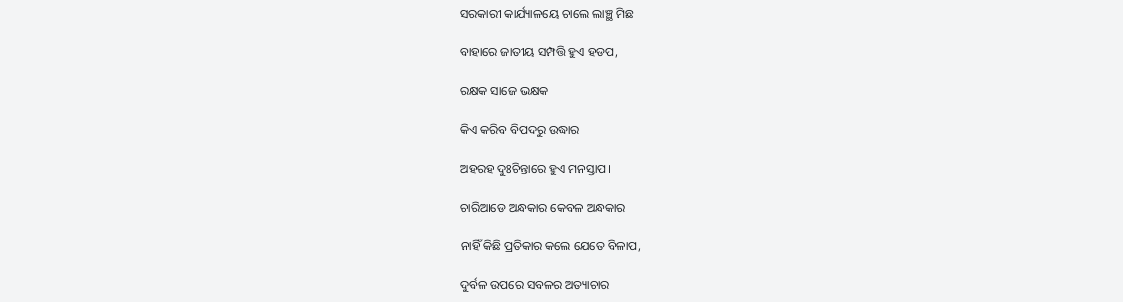ସରକାରୀ କାର୍ଯ୍ୟାଳୟେ ଚାଲେ ଲାଞ୍ଛ ମିଛ

ବାହାରେ ଜାତୀୟ ସମ୍ପତ୍ତି ହୁଏ ହଡପ,

ରକ୍ଷକ ସାଜେ ଭକ୍ଷକ

କିଏ କରିବ ବିପଦରୁ ଉଦ୍ଧାର

ଅହରହ ଦୁଃଚିନ୍ତାରେ ହୁଏ ମନସ୍ତାପ।

ଚାରିଆଡେ ଅନ୍ଧକାର କେବଳ ଅନ୍ଧକାର

ନାହିଁ କିଛି ପ୍ରତିକାର କଲେ ଯେତେ ବିଳାପ,

ଦୁର୍ବଳ ଉପରେ ସବଳର ଅତ୍ୟାଚାର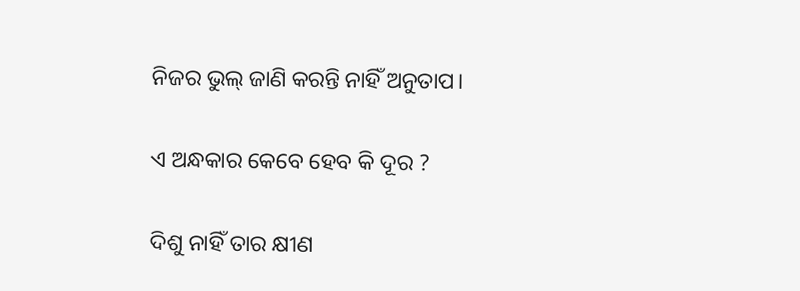ନିଜର ଭୁଲ୍ ଜାଣି କରନ୍ତି ନାହିଁ ଅନୁତାପ।

ଏ ଅନ୍ଧକାର କେବେ ହେବ କି ଦୂର ?

ଦିଶୁ ନାହିଁ ତାର କ୍ଷୀଣ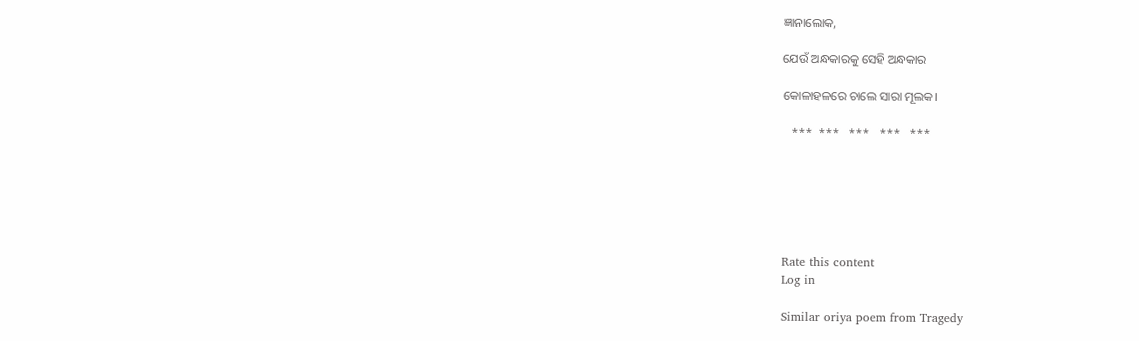ଜ୍ଞାନାଲୋକ,

ଯେଉଁ ଅନ୍ଧକାରକୁ ସେହି ଅନ୍ଧକାର

କୋଳାହଳରେ ଚାଲେ ସାରା ମୂଲକ।

   ***  ***   ***   ***   ***






Rate this content
Log in

Similar oriya poem from Tragedy